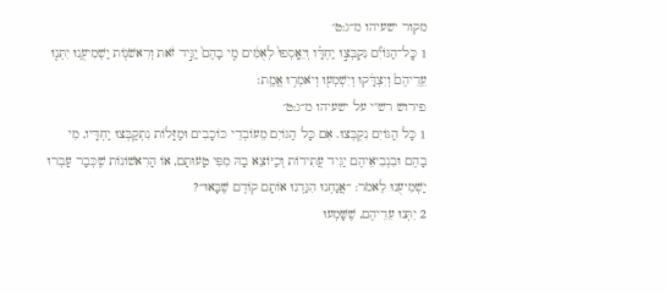מקור ישעיהו מ״ג:ט׳
1 כׇּֽל־הַגּוֹיִ֞ם נִקְבְּצ֣וּ יַחְדָּ֗ו וְיֵאָֽסְפוּ֙ לְאֻמִּ֔ים מִ֤י בָהֶם֙ יַגִּ֣יד זֹ֔את וְרִאשֹׁנ֖וֹת יַשְׁמִיעֻ֑נוּ יִתְּנ֤וּ עֵֽדֵיהֶם֙ וְיִצְדָּ֔קוּ וְיִשְׁמְע֖וּ וְיֹאמְר֥וּ אֱמֶֽת׃
פירוש רש"י על ישעיהו מ״ג:ט׳
1 כָּל הַגּוֹיִם נִקְבְּצוּ. אִם כָּל הַגּוֹיִם מֵעוֹבְדֵי כּוֹכָבִים וּמַזָּלוֹת נִתְקַבְּצוּ יַחְדָּיו, מִי בָהֶם וּבִנְבִיאֵיהֶם יַגִּיד עֲתִידוֹת וְכַיּוֹצֵא בָהּ מִפִּי טָעוּתָם, אוֹ הָרִאשׁוֹנוֹת שֶׁכְּבָר עָבְרוּ יַשְׁמִיעֻנוּ לֵאמֹר: ״אֲנַחְנוּ הִגַּדְנוּ אוֹתָם קוֹדֶם שֶׁבָּאוּ״?
2 יִתְּנוּ עֵדֵיהֶם, שֶׁשָּׁמְעוּ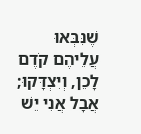שֶׁנִּבְּאוּ עֲלֵיהֶם קֹדֶם לָכֵן, וְיִצְדָּקוּ; אֲבָל אֲנִי יֵשׁ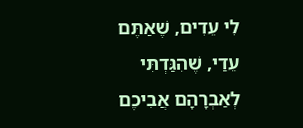לִי עֵדִים, שֶׁאַתֶּם עֵדַי, שֶׁהִגַּדְתִּי לְאַבְרָהָם אֲבִיכֶם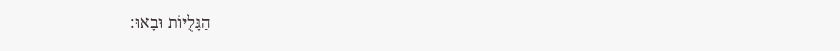הַגָּלֻיּוֹת וּבָאוּ: